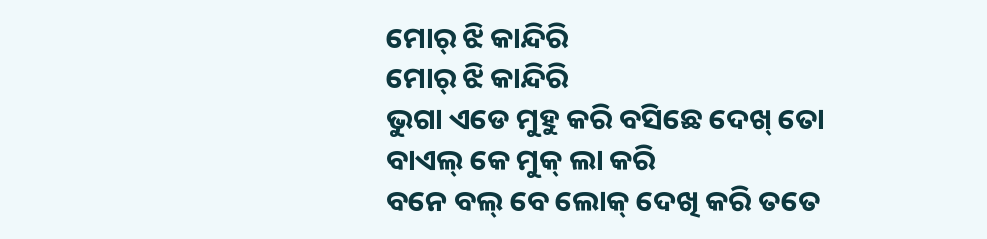ମୋର୍ ଝି କାନ୍ଦିରି
ମୋର୍ ଝି କାନ୍ଦିରି
ଭୁଗା ଏଡେ ମୁହୁ କରି ବସିଛେ ଦେଖ୍ ତୋ
ବାଏଲ୍ କେ ମୁକ୍ ଲା କରି
ବନେ ବଲ୍ ବେ ଲୋକ୍ ଦେଖି କରି ତତେ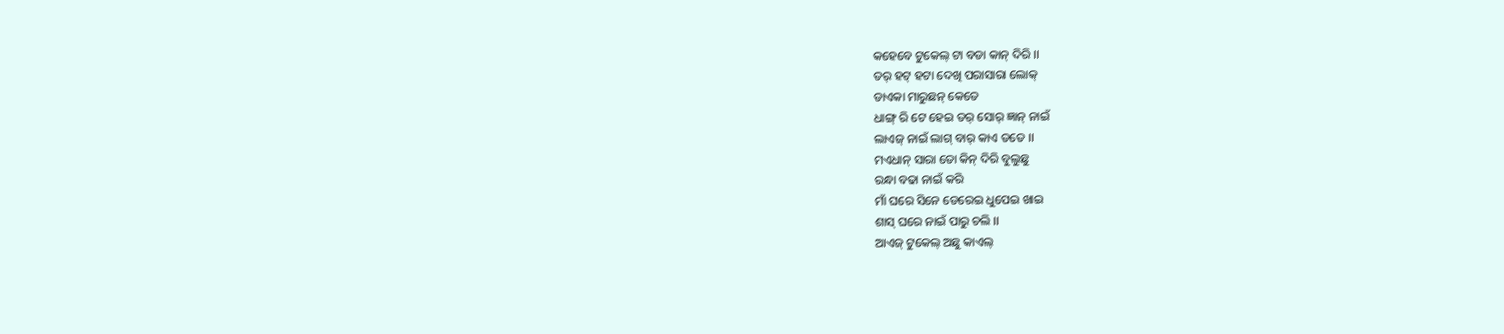କହେବେ ଟୁକେଲ୍ ଟା ବଡା କାନ୍ ଦିରି ।।
ତର୍ ହଟ୍ ହଟା ଦେଖି ପରାସାରା ଲୋକ୍
ଡାଏକା ମାରୁଛନ୍ କେତେ
ଧାଙ୍ଗ୍ ରି ଟେ ହେଇ ତର୍ ସୋର୍ ଜ୍ଞାନ୍ ନାଇଁ
ଲାଏଜ୍ ନାଇଁ ଲାଗ୍ ବାର୍ କାଏ ତତେ ।।
ମଏଧାନ୍ ସାରା ତୋ କିନ୍ ଦିରି ବୁଲୁଛୁ
ରନ୍ଧା ବଢା ନାଇଁ କରି
ମାଁ ଘରେ ସିନେ ଡେରେଇ ଧୁପେଇ ଖାଇ
ଶାସ୍ ଘରେ ନାଇଁ ପାରୁ ଚଲି ।।
ଆଏଜ୍ ଟୁକେଲ୍ ଅଛୁ କାଏଲ୍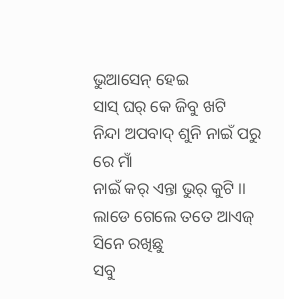ଭୁଆସେନ୍ ହେଇ
ସାସ୍ ଘର୍ କେ ଜିବୁ ଖଟି
ନିନ୍ଦା ଅପବାଦ୍ ଶୁନି ନାଇଁ ପରୁ ରେ ମାଁ
ନାଇଁ କର୍ ଏନ୍ତା ଭୁର୍ କୁଟି ।।
ଲାଡେ ଗେଲେ ତତେ ଆଏଜ୍ ସିନେ ରଖିଛୁ
ସବୁ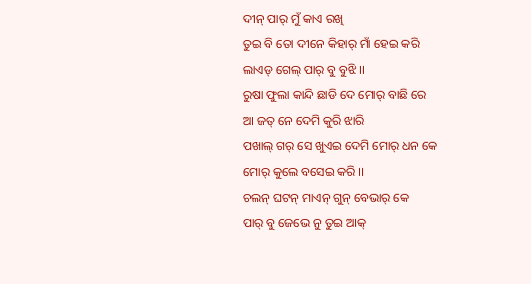ଦୀନ୍ ପାର୍ ମୁଁ କାଏ ରଖି
ତୁଇ ବି ତୋ ଦୀନେ କିହାର୍ ମାଁ ହେଇ କରି
ଲାଏଡ୍ ଗେଲ୍ ପାର୍ ବୁ ବୁଝି ।।
ରୁଷା ଫୁଲା କାନ୍ଦି ଛାଡି ଦେ ମୋର୍ ବାଛି ରେ
ଆ ଜତ୍ ନେ ଦେମି କୁରି ଝାରି
ପଖାଲ୍ ଗର୍ ସେ ଖୁଏଇ ଦେମି ମୋର୍ ଧନ କେ
ମୋର୍ କୁଲେ ବସେଇ କରି ।।
ଚଲନ୍ ଘଟନ୍ ମାଏନ୍ ଗୁନ୍ ବେଭାର୍ କେ
ପାର୍ ବୁ ଜେଭେ ନୁ ତୁଇ ଆକ୍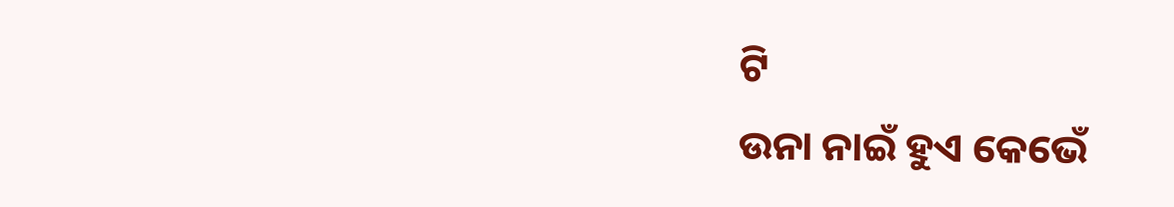ଟି
ଉନା ନାଇଁ ହୁଏ କେଭେଁ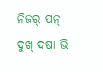ନିଜର୍ ପନ୍
ଦୁଖ୍ ଦଷା ଭି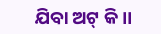ଯିବା ଅଟ୍ କି ।।